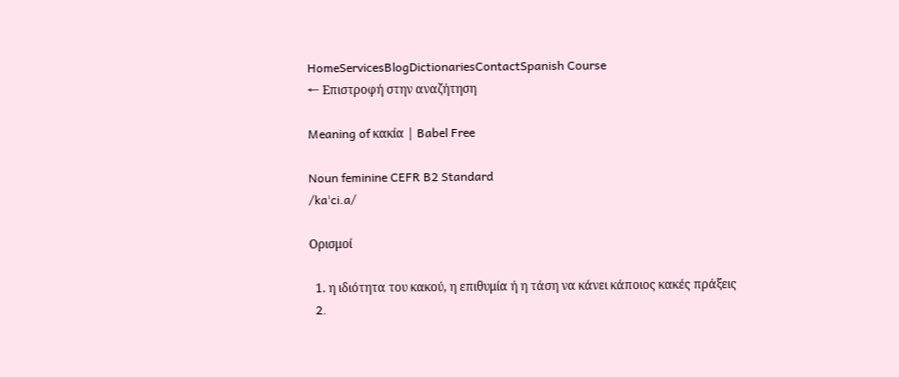HomeServicesBlogDictionariesContactSpanish Course
← Επιστροφή στην αναζήτηση

Meaning of κακία | Babel Free

Noun feminine CEFR B2 Standard
/kaˈci.a/

Ορισμοί

  1. η ιδιότητα του κακού, η επιθυμία ή η τάση να κάνει κάποιος κακές πράξεις
  2.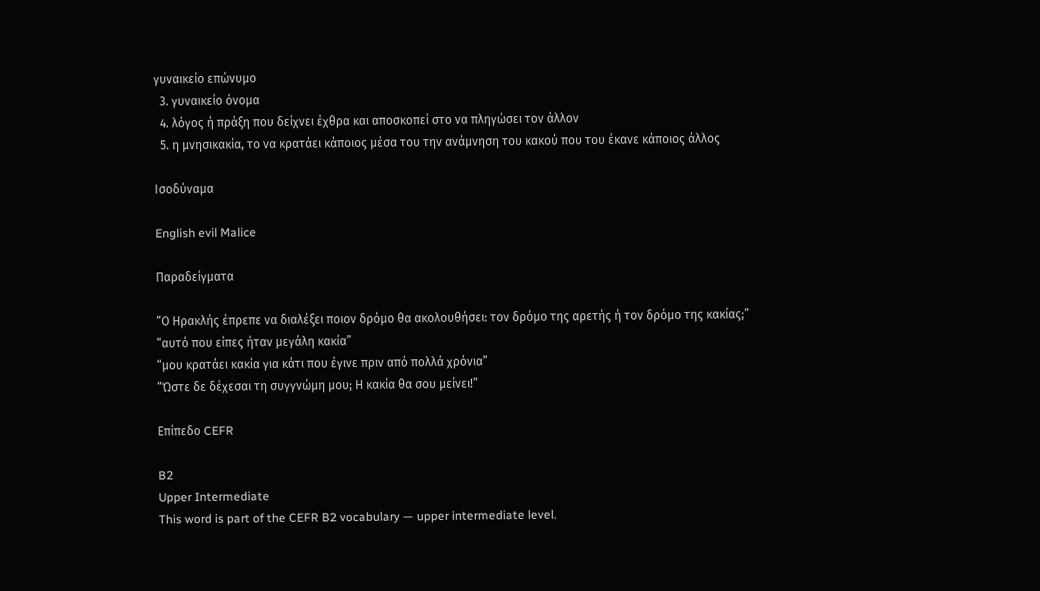γυναικείο επώνυμο
  3. γυναικείο όνομα
  4. λόγος ή πράξη που δείχνει έχθρα και αποσκοπεί στο να πληγώσει τον άλλον
  5. η μνησικακία, το να κρατάει κάποιος μέσα του την ανάμνηση του κακού που του έκανε κάποιος άλλος

Ισοδύναμα

English evil Malice

Παραδείγματα

“Ο Ηρακλής έπρεπε να διαλέξει ποιον δρόμο θα ακολουθήσει: τον δρόμο της αρετής ή τον δρόμο της κακίας;”
“αυτό που είπες ήταν μεγάλη κακία”
“μου κρατάει κακία για κάτι που έγινε πριν από πολλά χρόνια”
“Ώστε δε δέχεσαι τη συγγνώμη μου; Η κακία θα σου μείνει!”

Επίπεδο CEFR

B2
Upper Intermediate
This word is part of the CEFR B2 vocabulary — upper intermediate level.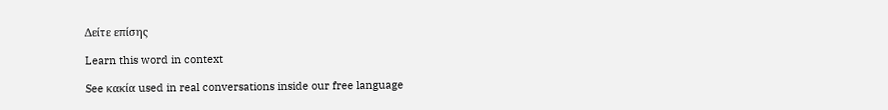Δείτε επίσης

Learn this word in context

See κακία used in real conversations inside our free language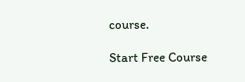course.

Start Free Course